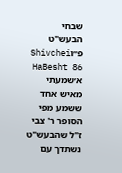שבחי הבעש"ט פ״וShivchei HaBesht 86
א׳שמעתי מאיש אחד ששמע מפי הסופר ר' צבי ז"ל שהבעש"ט נשתדך עם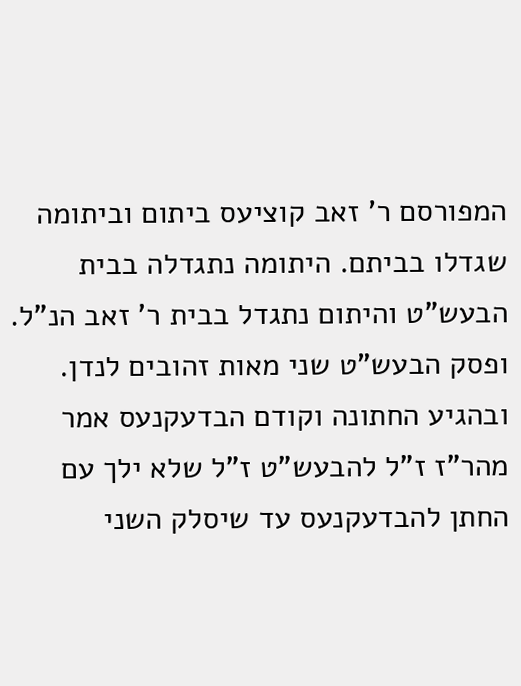המפורסם ר' זאב קוציעס ביתום וביתומה שגדלו בביתם. היתומה נתגדלה בבית הבעש"ט והיתום נתגדל בבית ר' זאב הנ"ל. ופסק הבעש"ט שני מאות זהובים לנדן. ובהגיע החתונה וקודם הבדעקנעס אמר מהר"ז ז"ל להבעש"ט ז"ל שלא ילך עם החתן להבדעקנעס עד שיסלק השני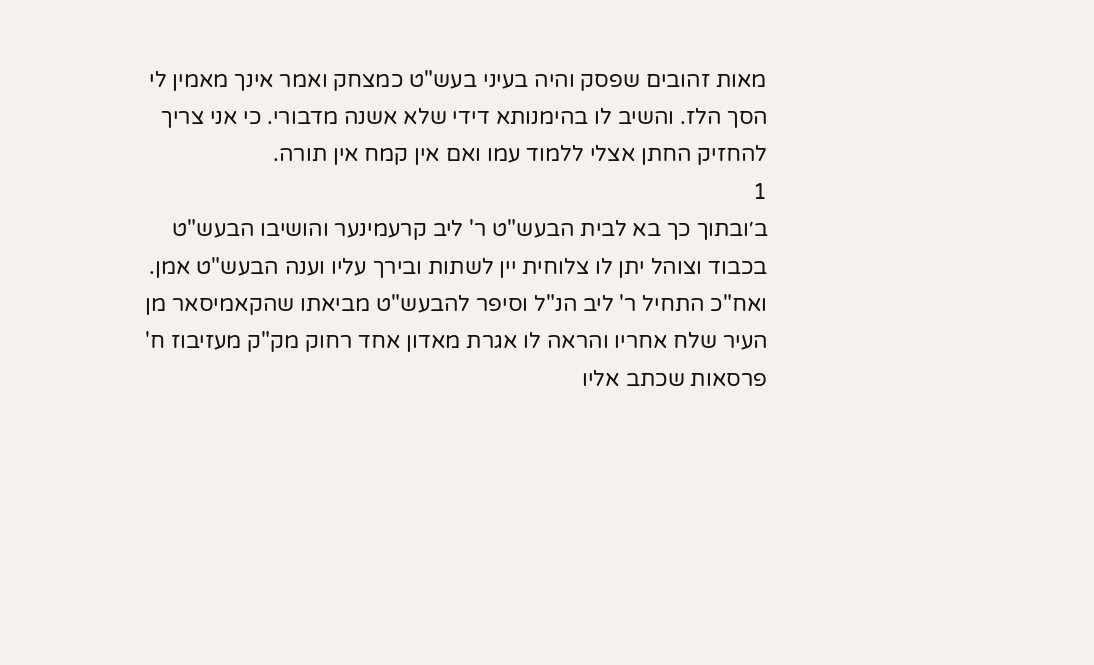מאות זהובים שפסק והיה בעיני בעש"ט כמצחק ואמר אינך מאמין לי הסך הלז. והשיב לו בהימנותא דידי שלא אשנה מדבורי. כי אני צריך להחזיק החתן אצלי ללמוד עמו ואם אין קמח אין תורה.
1
ב׳ובתוך כך בא לבית הבעש"ט ר' ליב קרעמינער והושיבו הבעש"ט בכבוד וצוהל יתן לו צלוחית יין לשתות ובירך עליו וענה הבעש"ט אמן. ואח"כ התחיל ר' ליב הנ"ל וסיפר להבעש"ט מביאתו שהקאמיסאר מן העיר שלח אחריו והראה לו אגרת מאדון אחד רחוק מק"ק מעזיבוז ח' פרסאות שכתב אליו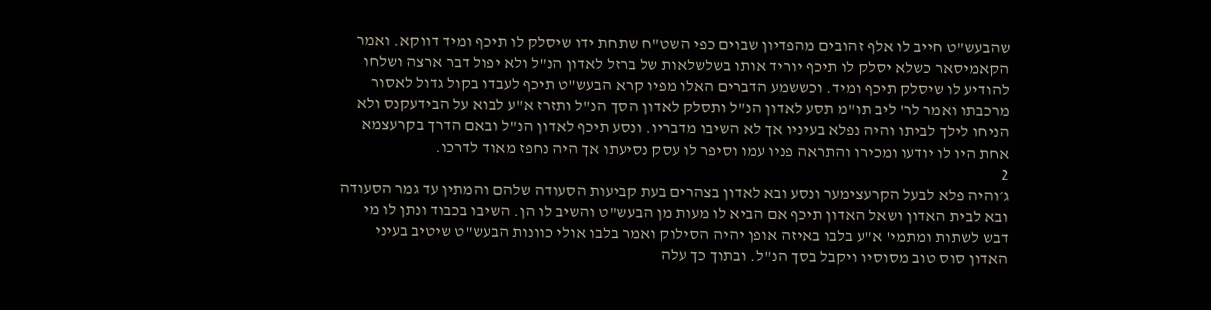שהבעש"ט חייב לו אלף זהובים מהפדיון שבוים כפי השט"ח שתחת ידו שיסלק לו תיכף ומיד דווקא. ואמר הקאמיסאר כשלא יסלק לו תיכף יוריד אותו בשלשלאות של ברזל לאדון הנ"ל ולא יפול דבר ארצה ושלחו להודיע לו שיסלק תיכף ומיד. וכששמע הדברים האלו מפיו קרא הבעש"ט תיכף לעבדו בקול גדול לאסור מרכבתו ואמר לר' ליב תו"מ תסע לאדון הנ"ל ותסלק לאדון הסך הנ"ל ותזרז א"ע לבוא על הבידעקנס ולא הניחו לילך לביתו והיה נפלא בעיניו אך לא השיבו מדבריו. ונסע תיכף לאדון הנ"ל ובאם הדרך בקרעצמא אחת היו לו יודעו ומכירו והתראה פניו עמו וסיפר לו עסק נסיעתו אך היה נחפז מאוד לדרכו.
2
ג׳והיה פלא לבעל הקרעצימער ונסע ובא לאדון בצהרים בעת קביעות הסעודה שלהם והמתין עד גמר הסעודה ובא לבית האדון ושאל האדון תיכף אם הביא לו מעות מן הבעש"ט והשיב לו הן. השיבו בכבוד ונתן לו מי דבש לשתות ומתמי' א"ע בלבו באיזה אופן יהיה הסילוק ואמר בלבו אולי כוונות הבעש"ט שיטיב בעיני האדון סוס טוב מסוסיו ויקבל בסך הנ"ל. ובתוך כך עלה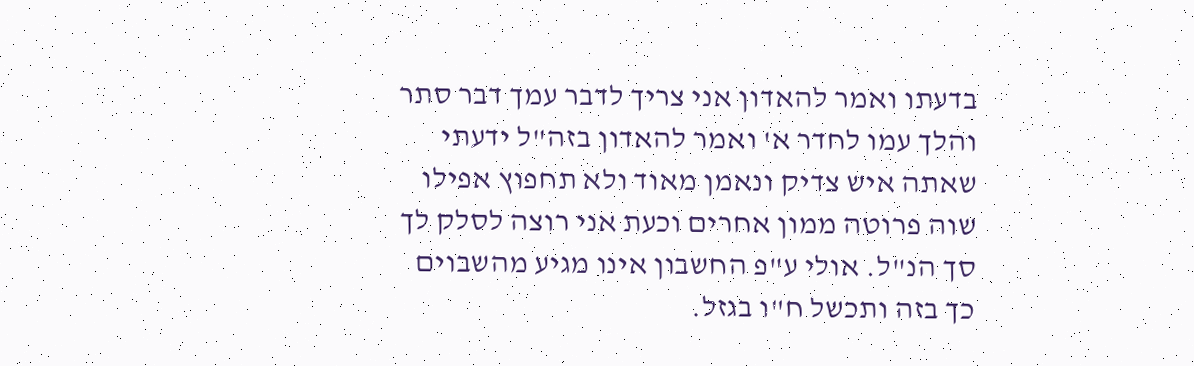בדעתו ואמר להאדון אני צריך לדבר עמך דבר סתר והלך עמו לחדר א' ואמר להאדון בזה"ל ידעתי שאתה איש צדיק ונאמן מאוד ולא תחפוץ אפילו שוה פרוטה ממון אחרים וכעת אני רוצה לסלק לך סך הנ"ל. אולי ע"פ החשבון אינו מגיע מהשבוים כך בזה ותכשל ח"ו בגזל.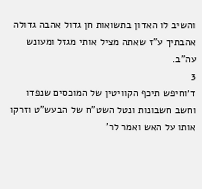והשיב לו האדון בתשואות חן גדול אהבה גדולה אהבתיך ע"ז שאתה מציל אותי מגזל ומעונש עה"ב.
3
ד׳וחיפש תיכף הקוויטין של המוכסים שנפדו וחשב חשבונות ונטל השט"ח של הבעש"ט וזרקו אותו על האש ואמר לר'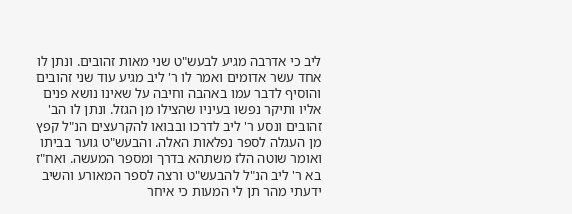ליב כי אדרבה מגיע לבעש"ט שני מאות זהובים. ונתן לו אחד עשר אדומים ואמר לו ר' ליב מגיע עוד שני זהובים והוסיף לדבר עמו באהבה וחיבה על שאינו נושא פנים אליו ותיקר נפשו בעיניו שהצילו מן הגזל. ונתן לו הב' זהובים ונסע ר' ליב לדרכו ובבואו להקרעצים הנ"ל קפץ מן העגלה לספר נפלאות האלה. והבעש"ט גוער בביתו ואומר שוטה הלז משתהא בדרך ומספר המעשה. ואח"ז בא ר' ליב הנ"ל להבעש"ט ורצה לספר המאורע והשיב ידעתי מהר תן לי המעות כי איחר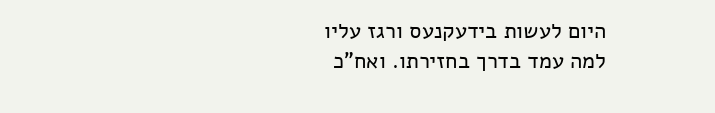היום לעשות בידעקנעס ורגז עליו למה עמד בדרך בחזירתו. ואח"כ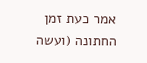אמר כעת זמן החתונה (ועשה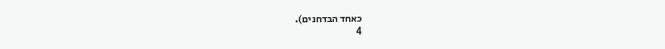כאחד הבדחנים).
4